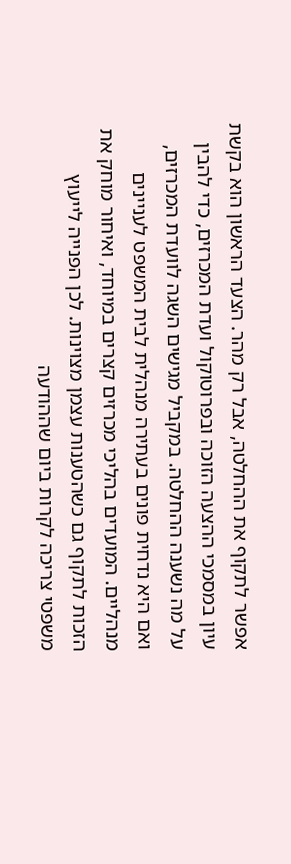אפשר לתקוף את ההחלטה, אבל רק מהר. הצעד הראשון הוא בקשת עיון במסמכי ההצעה הזוכה ובפרוטוקול ועדת המכרזים, כדי להבין על מה נשענה ההחלטה. במקביל מגישים השגה לוועדת המכרזים, ואם היא נדחית פונים בעתירה מנהלית לבית המשפט לעניינים מנהליים. המועדים בהליכי מכרזים קצרים במיוחד, ואיחור מוחק את הזכות לתקוף גם כשהטענות עצמן מצוינות. לכן הפנייה לייעוץ משפטי צריכה לקרות ביום שההודעה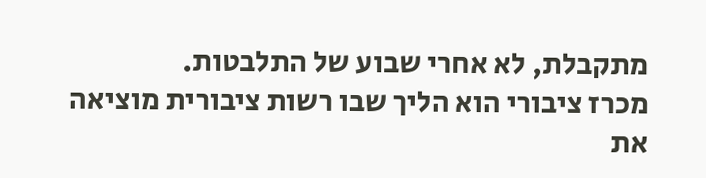מתקבלת, לא אחרי שבוע של התלבטות.
מכרז ציבורי הוא הליך שבו רשות ציבורית מוציאה את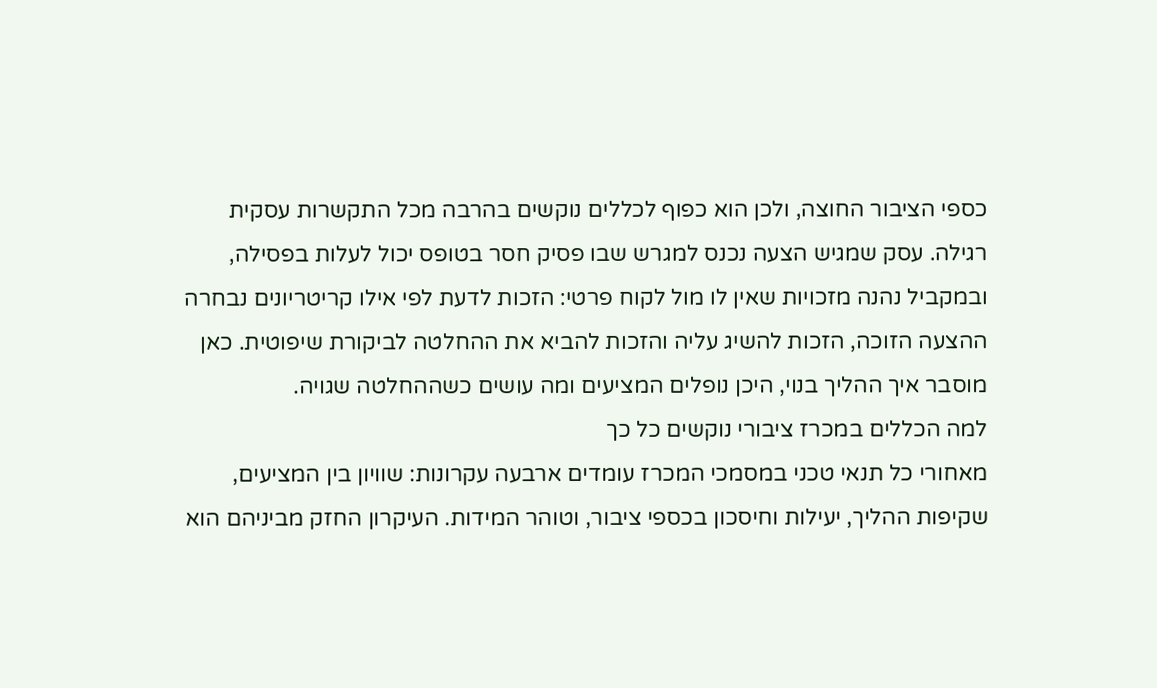כספי הציבור החוצה, ולכן הוא כפוף לכללים נוקשים בהרבה מכל התקשרות עסקית רגילה. עסק שמגיש הצעה נכנס למגרש שבו פסיק חסר בטופס יכול לעלות בפסילה, ובמקביל נהנה מזכויות שאין לו מול לקוח פרטי: הזכות לדעת לפי אילו קריטריונים נבחרה ההצעה הזוכה, הזכות להשיג עליה והזכות להביא את ההחלטה לביקורת שיפוטית. כאן מוסבר איך ההליך בנוי, היכן נופלים המציעים ומה עושים כשההחלטה שגויה.
למה הכללים במכרז ציבורי נוקשים כל כך
מאחורי כל תנאי טכני במסמכי המכרז עומדים ארבעה עקרונות: שוויון בין המציעים, שקיפות ההליך, יעילות וחיסכון בכספי ציבור, וטוהר המידות. העיקרון החזק מביניהם הוא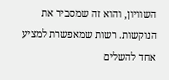השוויון, והוא זה שמסביר את הנוקשות. רשות שמאפשרת למציע אחד להשלים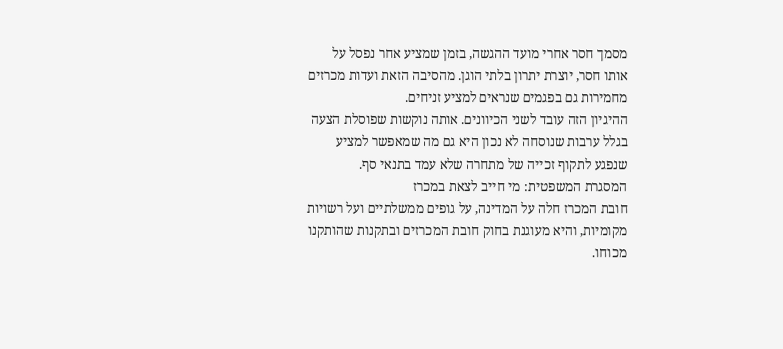מסמך חסר אחרי מועד ההגשה, בזמן שמציע אחר נפסל על אותו חסר, יוצרת יתרון בלתי הוגן. מהסיבה הזאת ועדות מכרזים מחמירות גם בפגמים שנראים למציע זניחים.
ההיגיון הזה עובד לשני הכיוונים. אותה נוקשות שפוסלת הצעה בגלל ערבות שנוסחה לא נכון היא גם מה שמאפשר למציע שנפגע לתקוף זכייה של מתחרה שלא עמד בתנאי סף.
המסגרת המשפטית: מי חייב לצאת במכרז
חובת המכרז חלה על המדינה, על גופים ממשלתיים ועל רשויות מקומיות, והיא מעוגנת בחוק חובת המכרזים ובתקנות שהותקנו מכוחו.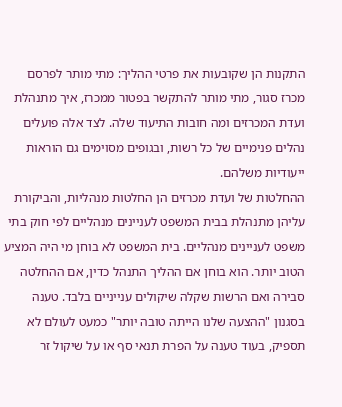התקנות הן שקובעות את פרטי ההליך: מתי מותר לפרסם מכרז סגור, מתי מותר להתקשר בפטור ממכרז, איך מתנהלת ועדת המכרזים ומה חובות התיעוד שלה. לצד אלה פועלים נהלים פנימיים של כל רשות, ובגופים מסוימים גם הוראות ייעודיות משלהם.
ההחלטות של ועדת מכרזים הן החלטות מנהליות, והביקורת עליהן מתנהלת בבית המשפט לעניינים מנהליים לפי חוק בתי משפט לעניינים מנהליים. בית המשפט לא בוחן מי היה המציע הטוב יותר. הוא בוחן אם ההליך התנהל כדין, אם ההחלטה סבירה ואם הרשות שקלה שיקולים ענייניים בלבד. טענה בסגנון "ההצעה שלנו הייתה טובה יותר" כמעט לעולם לא תספיק, בעוד טענה על הפרת תנאי סף או על שיקול זר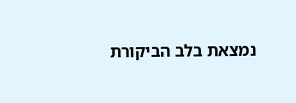נמצאת בלב הביקורת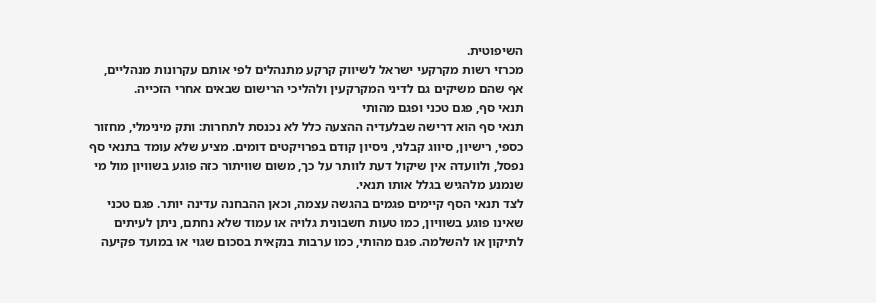השיפוטית.
מכרזי רשות מקרקעי ישראל לשיווק קרקע מתנהלים לפי אותם עקרונות מנהליים, אף שהם משיקים גם לדיני המקרקעין ולהליכי הרישום שבאים אחרי הזכייה.
תנאי סף, פגם טכני ופגם מהותי
תנאי סף הוא דרישה שבלעדיה ההצעה כלל לא נכנסת לתחרות: ותק מינימלי, מחזור כספי, רישיון, סיווג קבלני, ניסיון קודם בפרויקטים דומים. מציע שלא עומד בתנאי סף נפסל, ולוועדה אין שיקול דעת לוותר על כך, משום שוויתור כזה פוגע בשוויון מול מי שנמנע מלהגיש בגלל אותו תנאי.
לצד תנאי הסף קיימים פגמים בהגשה עצמה, וכאן ההבחנה עדינה יותר. פגם טכני שאינו פוגע בשוויון, כמו טעות חשבונית גלויה או עמוד שלא נחתם, ניתן לעיתים לתיקון או להשלמה. פגם מהותי, כמו ערבות בנקאית בסכום שגוי או במועד פקיעה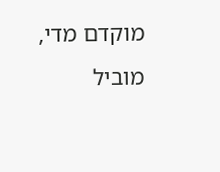מוקדם מדי, מוביל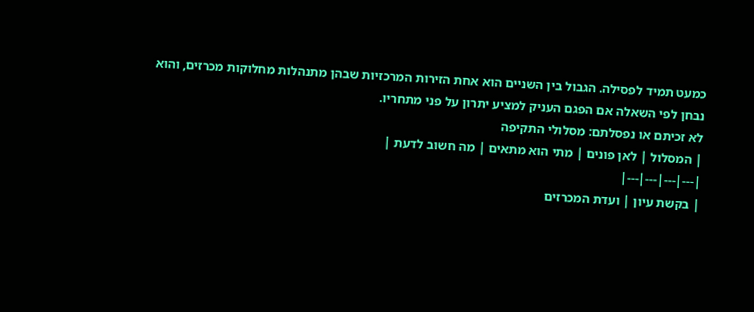כמעט תמיד לפסילה. הגבול בין השניים הוא אחת הזירות המרכזיות שבהן מתנהלות מחלוקות מכרזים, והוא נבחן לפי השאלה אם הפגם העניק למציע יתרון על פני מתחריו.
לא זכיתם או נפסלתם: מסלולי התקיפה
| המסלול | לאן פונים | מתי הוא מתאים | מה חשוב לדעת |
|---|---|---|---|
| בקשת עיון | ועדת המכרזים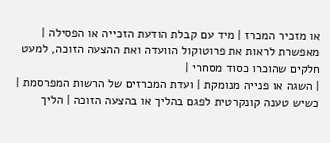או מזכיר המכרז | מיד עם קבלת הודעת הזכייה או הפסילה | מאפשרת לראות את פרוטוקול הוועדה ואת ההצעה הזוכה, למעט חלקים שהוכרו כסוד מסחרי |
| השגה או פנייה מנומקת | ועדת המכרזים של הרשות המפרסמת | כשיש טענה קונקרטית לפגם בהליך או בהצעה הזוכה | הליך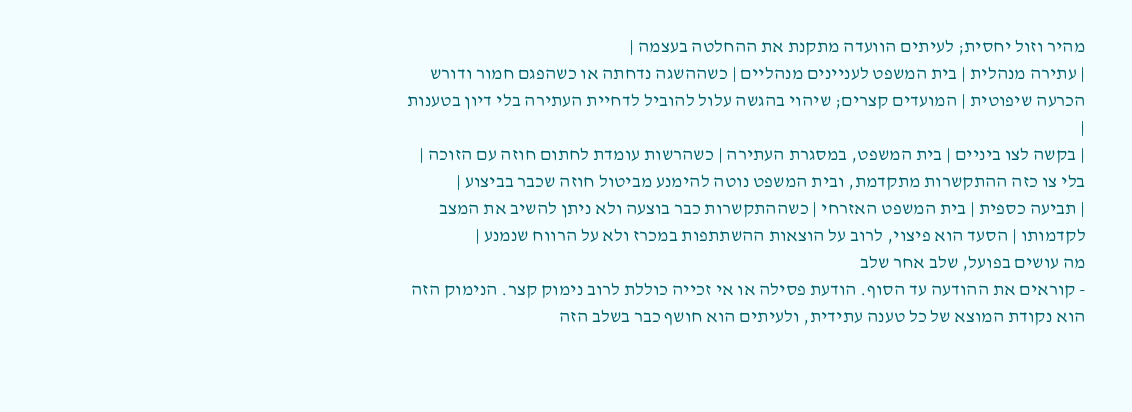מהיר וזול יחסית; לעיתים הוועדה מתקנת את ההחלטה בעצמה |
| עתירה מנהלית | בית המשפט לעניינים מנהליים | כשההשגה נדחתה או כשהפגם חמור ודורש הכרעה שיפוטית | המועדים קצרים; שיהוי בהגשה עלול להוביל לדחיית העתירה בלי דיון בטענות |
| בקשה לצו ביניים | בית המשפט, במסגרת העתירה | כשהרשות עומדת לחתום חוזה עם הזוכה | בלי צו כזה ההתקשרות מתקדמת, ובית המשפט נוטה להימנע מביטול חוזה שכבר בביצוע |
| תביעה כספית | בית המשפט האזרחי | כשההתקשרות כבר בוצעה ולא ניתן להשיב את המצב לקדמותו | הסעד הוא פיצוי, לרוב על הוצאות ההשתתפות במכרז ולא על הרווח שנמנע |
מה עושים בפועל, שלב אחר שלב
- קוראים את ההודעה עד הסוף. הודעת פסילה או אי זכייה כוללת לרוב נימוק קצר. הנימוק הזה הוא נקודת המוצא של כל טענה עתידית, ולעיתים הוא חושף כבר בשלב הזה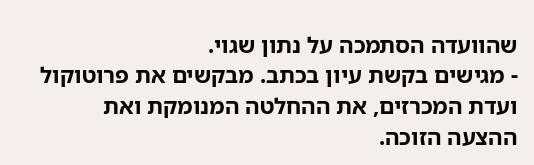שהוועדה הסתמכה על נתון שגוי.
- מגישים בקשת עיון בכתב. מבקשים את פרוטוקול ועדת המכרזים, את ההחלטה המנומקת ואת ההצעה הזוכה.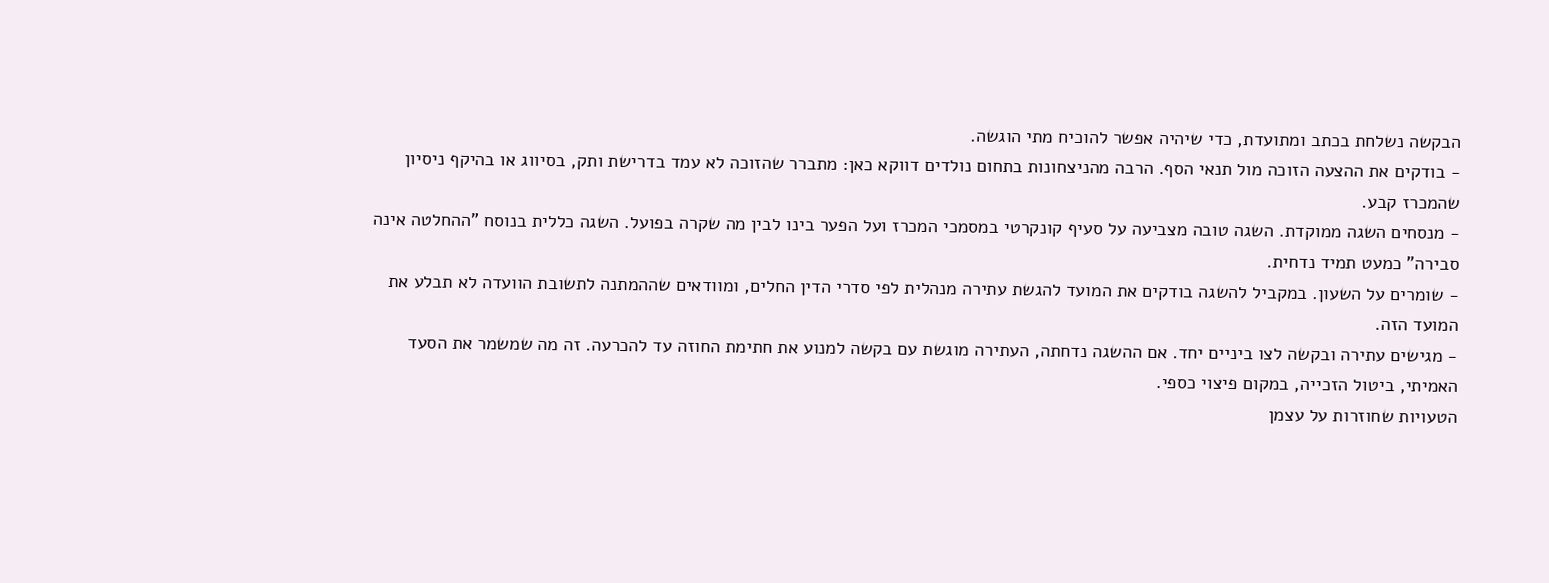הבקשה נשלחת בכתב ומתועדת, כדי שיהיה אפשר להוכיח מתי הוגשה.
- בודקים את ההצעה הזוכה מול תנאי הסף. הרבה מהניצחונות בתחום נולדים דווקא כאן: מתברר שהזוכה לא עמד בדרישת ותק, בסיווג או בהיקף ניסיון שהמכרז קבע.
- מנסחים השגה ממוקדת. השגה טובה מצביעה על סעיף קונקרטי במסמכי המכרז ועל הפער בינו לבין מה שקרה בפועל. השגה כללית בנוסח "ההחלטה אינה סבירה" כמעט תמיד נדחית.
- שומרים על השעון. במקביל להשגה בודקים את המועד להגשת עתירה מנהלית לפי סדרי הדין החלים, ומוודאים שההמתנה לתשובת הוועדה לא תבלע את המועד הזה.
- מגישים עתירה ובקשה לצו ביניים יחד. אם ההשגה נדחתה, העתירה מוגשת עם בקשה למנוע את חתימת החוזה עד להכרעה. זה מה שמשמר את הסעד האמיתי, ביטול הזכייה, במקום פיצוי כספי.
הטעויות שחוזרות על עצמן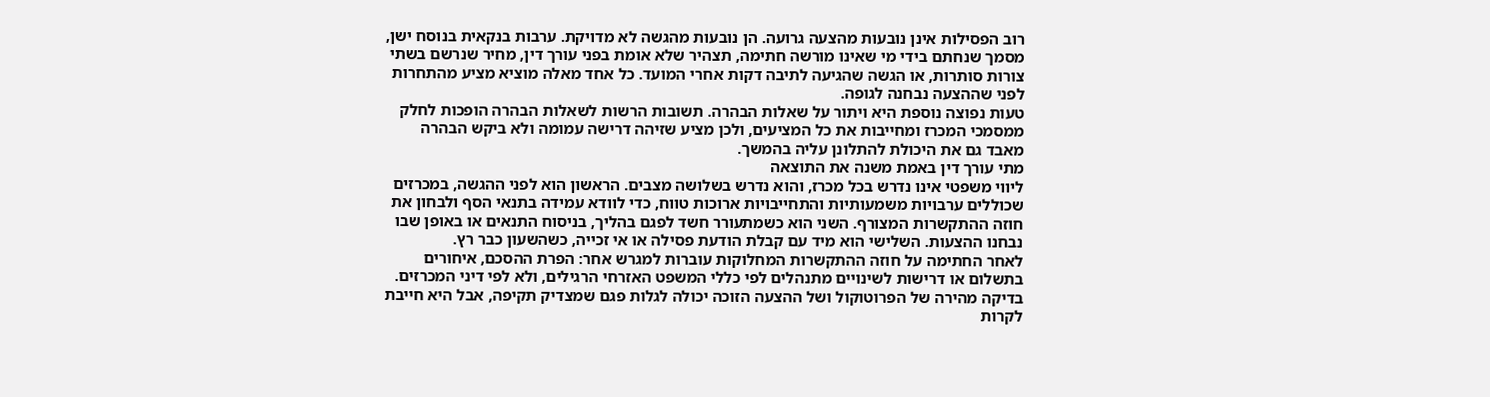רוב הפסילות אינן נובעות מהצעה גרועה. הן נובעות מהגשה לא מדויקת. ערבות בנקאית בנוסח ישן, מסמך שנחתם בידי מי שאינו מורשה חתימה, תצהיר שלא אומת בפני עורך דין, מחיר שנרשם בשתי צורות סותרות, או הגשה שהגיעה לתיבה דקות אחרי המועד. כל אחד מאלה מוציא מציע מהתחרות לפני שההצעה נבחנה לגופה.
טעות נפוצה נוספת היא ויתור על שאלות הבהרה. תשובות הרשות לשאלות הבהרה הופכות לחלק ממסמכי המכרז ומחייבות את כל המציעים, ולכן מציע שזיהה דרישה עמומה ולא ביקש הבהרה מאבד גם את היכולת להתלונן עליה בהמשך.
מתי עורך דין באמת משנה את התוצאה
ליווי משפטי אינו נדרש בכל מכרז, והוא נדרש בשלושה מצבים. הראשון הוא לפני ההגשה, במכרזים שכוללים ערבויות משמעותיות והתחייבויות ארוכות טווח, כדי לוודא עמידה בתנאי הסף ולבחון את חוזה ההתקשרות המצורף. השני הוא כשמתעורר חשד לפגם בהליך, בניסוח התנאים או באופן שבו נבחנו ההצעות. השלישי הוא מיד עם קבלת הודעת פסילה או אי זכייה, כשהשעון כבר רץ.
לאחר החתימה על חוזה ההתקשרות המחלוקות עוברות למגרש אחר: הפרת ההסכם, איחורים בתשלום או דרישות לשינויים מתנהלים לפי כללי המשפט האזרחי הרגילים, ולא לפי דיני המכרזים.
בדיקה מהירה של הפרוטוקול ושל ההצעה הזוכה יכולה לגלות פגם שמצדיק תקיפה, אבל היא חייבת לקרות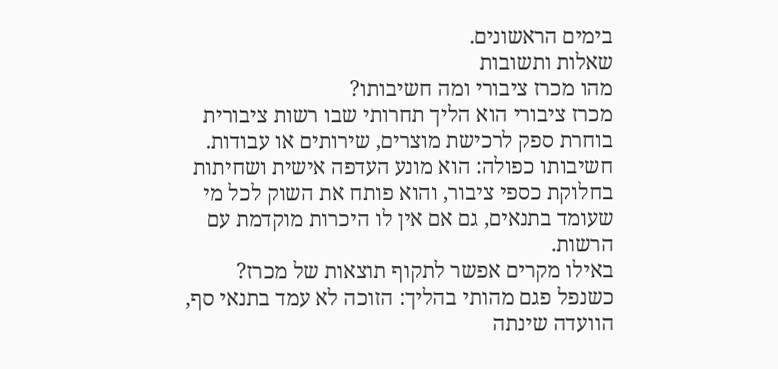בימים הראשונים.
שאלות ותשובות
מהו מכרז ציבורי ומה חשיבותו?
מכרז ציבורי הוא הליך תחרותי שבו רשות ציבורית בוחרת ספק לרכישת מוצרים, שירותים או עבודות. חשיבותו כפולה: הוא מונע העדפה אישית ושחיתות בחלוקת כספי ציבור, והוא פותח את השוק לכל מי שעומד בתנאים, גם אם אין לו היכרות מוקדמת עם הרשות.
באילו מקרים אפשר לתקוף תוצאות של מכרז?
כשנפל פגם מהותי בהליך: הזוכה לא עמד בתנאי סף, הוועדה שינתה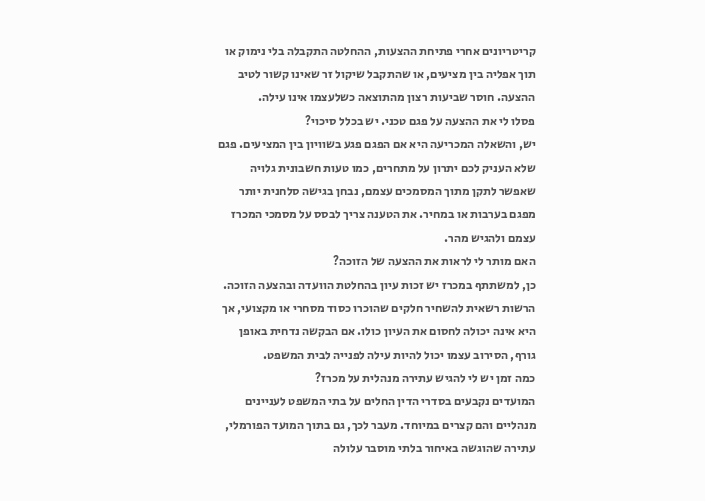קריטריונים אחרי פתיחת ההצעות, ההחלטה התקבלה בלי נימוק או תוך אפליה בין מציעים, או שהתקבל שיקול זר שאינו קשור לטיב ההצעה. חוסר שביעות רצון מהתוצאה כשלעצמו אינו עילה.
פסלו לי את ההצעה על פגם טכני. יש בכלל סיכוי?
יש, והשאלה המכריעה היא אם הפגם פגע בשוויון בין המציעים. פגם שלא העניק לכם יתרון על מתחרים, כמו טעות חשבונית גלויה שאפשר לתקן מתוך המסמכים עצמם, נבחן בגישה סלחנית יותר מפגם בערבות או במחיר. את הטענה צריך לבסס על מסמכי המכרז עצמם ולהגיש מהר.
האם מותר לי לראות את ההצעה של הזוכה?
כן, למשתתף במכרז יש זכות עיון בהחלטת הוועדה ובהצעה הזוכה. הרשות רשאית להשחיר חלקים שהוכרו כסוד מסחרי או מקצועי, אך היא אינה יכולה לחסום את העיון כולו. אם הבקשה נדחית באופן גורף, הסירוב עצמו יכול להיות עילה לפנייה לבית המשפט.
כמה זמן יש לי להגיש עתירה מנהלית על מכרז?
המועדים נקבעים בסדרי הדין החלים על בתי המשפט לעניינים מנהליים והם קצרים במיוחד. מעבר לכך, גם בתוך המועד הפורמלי, עתירה שהוגשה באיחור בלתי מוסבר עלולה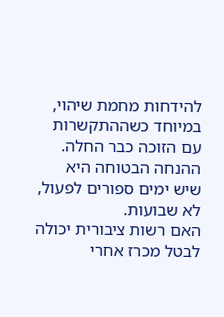להידחות מחמת שיהוי, במיוחד כשההתקשרות עם הזוכה כבר החלה. ההנחה הבטוחה היא שיש ימים ספורים לפעול, לא שבועות.
האם רשות ציבורית יכולה לבטל מכרז אחרי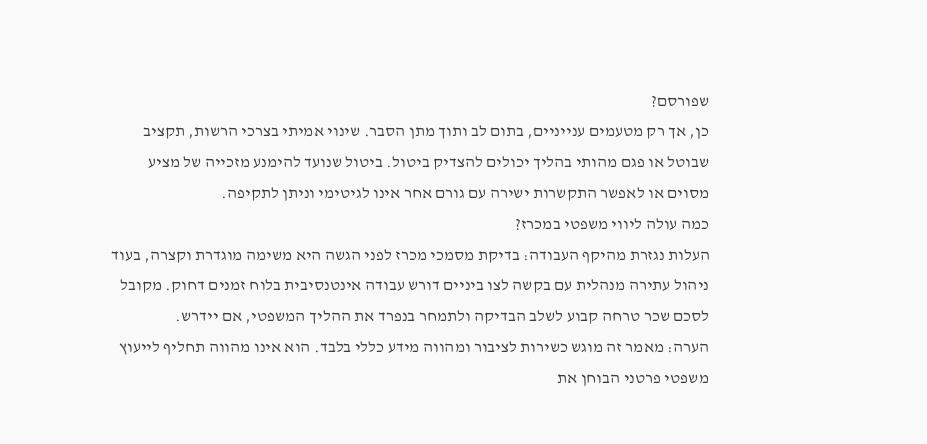שפורסם?
כן, אך רק מטעמים ענייניים, בתום לב ותוך מתן הסבר. שינוי אמיתי בצרכי הרשות, תקציב שבוטל או פגם מהותי בהליך יכולים להצדיק ביטול. ביטול שנועד להימנע מזכייה של מציע מסוים או לאפשר התקשרות ישירה עם גורם אחר אינו לגיטימי וניתן לתקיפה.
כמה עולה ליווי משפטי במכרז?
העלות נגזרת מהיקף העבודה: בדיקת מסמכי מכרז לפני הגשה היא משימה מוגדרת וקצרה, בעוד ניהול עתירה מנהלית עם בקשה לצו ביניים דורש עבודה אינטנסיבית בלוח זמנים דחוק. מקובל לסכם שכר טרחה קבוע לשלב הבדיקה ולתמחר בנפרד את ההליך המשפטי, אם יידרש.
הערה: מאמר זה מוגש כשירות לציבור ומהווה מידע כללי בלבד. הוא אינו מהווה תחליף לייעוץ משפטי פרטני הבוחן את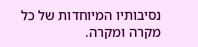נסיבותיו המיוחדות של כל מקרה ומקרה.